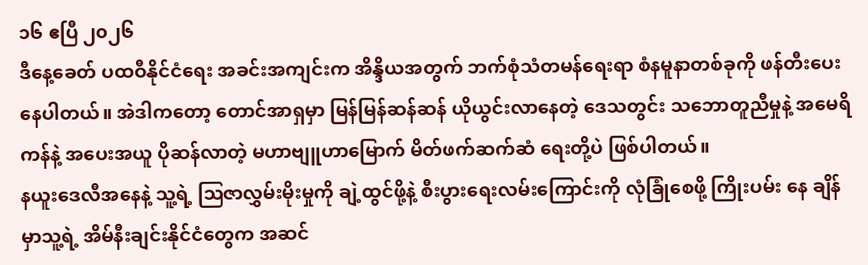၁၆ ဧပြီ ၂၀၂၆
ဒီနေ့ခေတ် ပထဝီနိုင်ငံရေး အခင်းအကျင်းက အိန္ဒိယအတွက် ဘက်စုံသံတမန်ရေးရာ စံနမူနာတစ်ခုကို ဖန်တီးပေးနေပါတယ်။ အဲဒါကတော့ တောင်အာရှမှာ မြန်မြန်ဆန်ဆန် ယိုယွင်းလာနေတဲ့ ဒေသတွင်း သဘောတူညီမှုနဲ့ အမေရိကန်နဲ့ အပေးအယူ ပိုဆန်လာတဲ့ မဟာဗျူဟာမြောက် မိတ်ဖက်ဆက်ဆံ ရေးတို့ပဲ ဖြစ်ပါတယ်။
နယူးဒေလီအနေနဲ့ သူ့ရဲ့ ဩဇာလွှမ်းမိုးမှုကို ချဲ့ထွင်ဖို့နဲ့ စီးပွားရေးလမ်းကြောင်းကို လုံခြုံစေဖို့ ကြိုးပမ်း နေ ချိန်မှာသူ့ရဲ့ အိမ်နီးချင်းနိုင်ငံတွေက အဆင်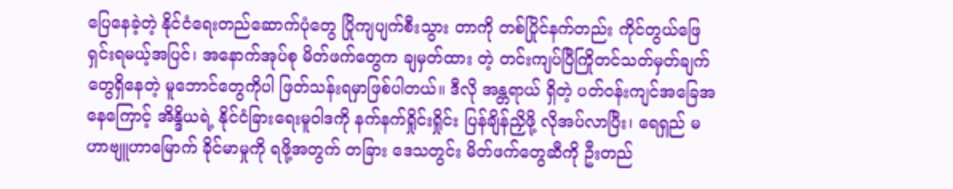ပြေနေခဲ့တဲ့ နိုင်ငံရေးတည်ဆောက်ပုံတွေ ပြိုကျပျက်စီးသွား တာကို တစ်ပြိုင်နက်တည်း ကိုင်တွယ်ဖြေရှင်းရမယ့်အပြင်၊ အနောက်အုပ်စု မိတ်ဖက်တွေက ချမှတ်ထား တဲ့ တင်းကျပ်ပြီကြိုတင်သတ်မှတ်ချက်တွေရှိနေတဲ့ မူဘောင်တွေကိုပါ ဖြတ်သန်းရမှာဖြစ်ပါတယ်။ ဒီလို အန္တရာယ် ရှိတဲ့ ပတ်ဝန်းကျင်အခြေအနေကြောင့် အိန္ဒိယရဲ့ နိုင်ငံခြားရေးမူဝါဒကို နက်နက်ရှိုင်းရှိုင်း ပြန်ချိန်ညှိဖို့ လိုအပ်လာပြီး၊ ရေရှည် မဟာဗျူဟာမြောက် ခိုင်မာမှုကို ရဖို့အတွက် တခြား ဒေသတွင်း မိတ်ဖက်တွေဆီကို ဦးတည်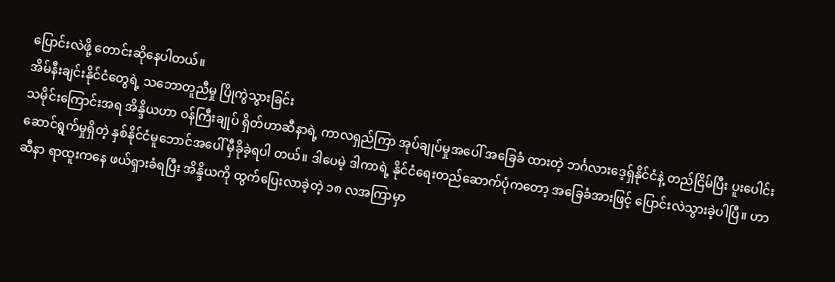ပြောင်းလဲဖို့ တောင်းဆိုနေပါတယ်။
အိမ်နီးချင်းနိုင်ငံတွေရဲ့ သဘောတူညီမှု ပြိုကွဲသွားခြင်း
သမိုင်းကြောင်းအရ အိန္ဒိယဟာ ဝန်ကြီးချုပ် ရှိတ်ဟာဆီနာရဲ့ ကာလရှည်ကြာ အုပ်ချုပ်မှုအပေါ် အခြေခံ ထားတဲ့ ဘင်္ဂလားဒေ့ရှ်နိုင်ငံနဲ့ တည်ငြိမ်ပြီး ပူးပေါင်းဆောင်ရွက်မှုရှိတဲ့ နှစ်နိုင်ငံမူဘောင်အပေါ် မှီခိုခဲ့ရပါ တယ်။ ဒါပေမဲ့ ဒါကာရဲ့ နိုင်ငံရေးတည်ဆောက်ပုံကတော့ အခြေခံအားဖြင့် ပြောင်းလဲသွားခဲ့ပါပြီ။ ဟာဆီနာ ရာထူးကနေ ဖယ်ရှားခံရပြီး အိန္ဒိယကို ထွက်ပြေးလာခဲ့တဲ့ ၁၈ လအကြာမှာ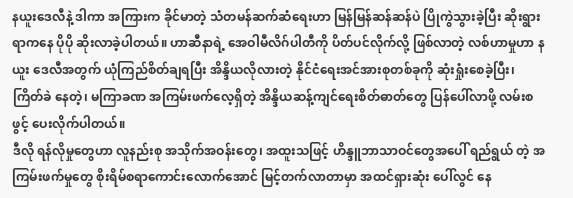နယူးဒေလီနဲ့ ဒါကာ အကြားက ခိုင်မာတဲ့ သံတမန်ဆက်ဆံရေးဟာ မြန်မြန်ဆန်ဆန်ပဲ ပြိုကွဲသွားခဲ့ပြီး ဆိုးရွားရာကနေ ပိုပို ဆိုးလာခဲ့ပါတယ်။ ဟာဆီနာရဲ့ အေဝါမီလိဂ်ပါတီကို ပိတ်ပင်လိုက်လို့ ဖြစ်လာတဲ့ လစ်ဟာမှုဟာ နယူး ဒေလီအတွက် ယုံကြည်စိတ်ချရပြီး အိန္ဒိယလိုလားတဲ့ နိုင်ငံရေးအင်အားစုတစ်ခုကို ဆုံးရှုံးစေခဲ့ပြီး၊ ကြိတ်ခဲ နေတဲ့၊ မကြာခဏ အကြမ်းဖက်လေ့ရှိတဲ့ အိန္ဒိယဆန့်ကျင်ရေးစိတ်ဓာတ်တွေ ပြန်ပေါ်လာဖို့ လမ်းစဖွင့် ပေးလိုက်ပါတယ်။
ဒီလို ရန်လိုမှုတွေဟာ လူနည်းစု အသိုက်အဝန်းတွေ၊ အထူးသဖြင့် ဟိန္ဒူဘာသာဝင်တွေအပေါ် ရည်ရွယ် တဲ့ အကြမ်းဖက်မှုတွေ စိုးရိမ်စရာကောင်းလောက်အောင် မြင့်တက်လာတာမှာ အထင်ရှားဆုံး ပေါ်လွင် နေ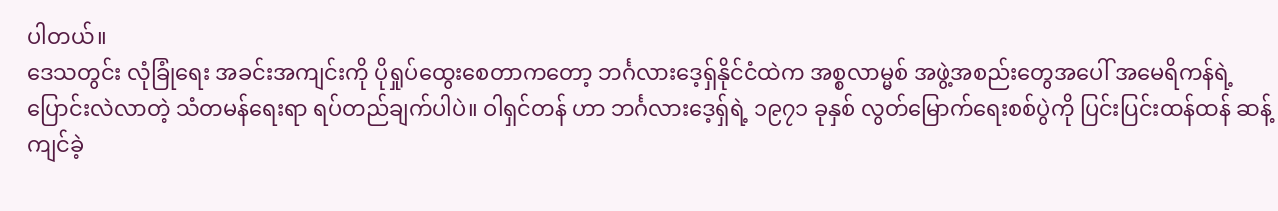ပါတယ်။
ဒေသတွင်း လုံခြုံရေး အခင်းအကျင်းကို ပိုရှုပ်ထွေးစေတာကတော့ ဘင်္ဂလားဒေ့ရှ်နိုင်ငံထဲက အစ္စလာမ္မစ် အဖွဲ့အစည်းတွေအပေါ် အမေရိကန်ရဲ့ ပြောင်းလဲလာတဲ့ သံတမန်ရေးရာ ရပ်တည်ချက်ပါပဲ။ ဝါရှင်တန် ဟာ ဘင်္ဂလားဒေ့ရှ်ရဲ့ ၁၉၇၁ ခုနှစ် လွတ်မြောက်ရေးစစ်ပွဲကို ပြင်းပြင်းထန်ထန် ဆန့်ကျင်ခဲ့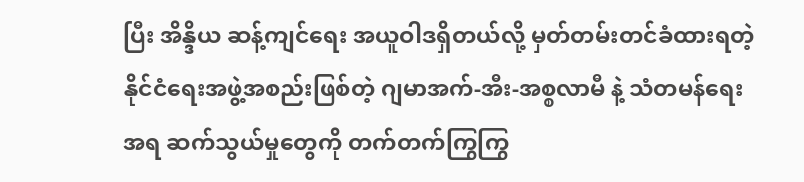ပြီး အိန္ဒိယ ဆန့်ကျင်ရေး အယူဝါဒရှိတယ်လို့ မှတ်တမ်းတင်ခံထားရတဲ့ နိုင်ငံရေးအဖွဲ့အစည်းဖြစ်တဲ့ ဂျမာအက်-အီး-အစ္စလာမီ နဲ့ သံတမန်ရေးအရ ဆက်သွယ်မှုတွေကို တက်တက်ကြွကြွ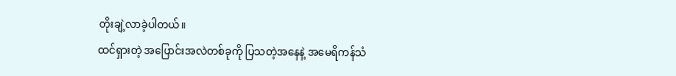တိုးချဲ့လာခဲ့ပါတယ်။
ထင်ရှားတဲ့ အပြောင်းအလဲတစ်ခုကို ပြသတဲ့အနေနဲ့ အမေရိကန်သံ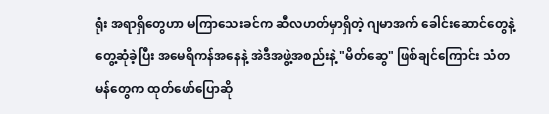ရုံး အရာရှိတွေဟာ မကြာသေးခင်က ဆီလဟတ်မှာရှိတဲ့ ဂျမာအက် ခေါင်းဆောင်တွေနဲ့ တွေ့ဆုံခဲ့ပြီး အမေရိကန်အနေနဲ့ အဲဒီအဖွဲ့အစည်းနဲ့ "မိတ်ဆွေ" ဖြစ်ချင်ကြောင်း သံတမန်တွေက ထုတ်ဖော်ပြောဆို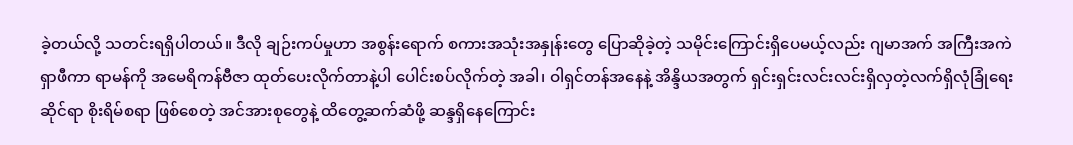ခဲ့တယ်လို့ သတင်းရရှိပါတယ်။ ဒီလို ချဉ်းကပ်မှုဟာ အစွန်းရောက် စကားအသုံးအနှုန်းတွေ ပြောဆိုခဲ့တဲ့ သမိုင်းကြောင်းရှိပေမယ့်လည်း ဂျမာအက် အကြီးအကဲ ရှာဖီကာ ရာမန်ကို အမေရိကန်ဗီဇာ ထုတ်ပေးလိုက်တာနဲ့ပါ ပေါင်းစပ်လိုက်တဲ့ အခါ၊ ဝါရှင်တန်အနေနဲ့ အိန္ဒိယအတွက် ရှင်းရှင်းလင်းလင်းရှိလှတဲ့လက်ရှိလုံခြုံရေးဆိုင်ရာ စိုးရိမ်စရာ ဖြစ်စေတဲ့ အင်အားစုတွေနဲ့ ထိတွေ့ဆက်ဆံဖို့ ဆန္ဒရှိနေကြောင်း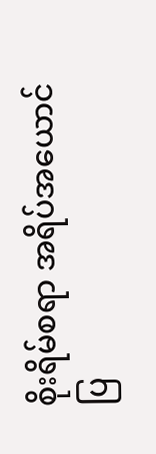စိုးရိမ်စရာ အရိပ်အယောင်ပြ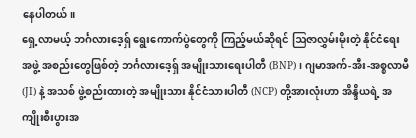နေပါတယ်။
ရှေ့လာမယ့် ဘင်္ဂလားဒေ့ရှ် ရွေးကောက်ပွဲတွေကို ကြည့်မယ်ဆိုရင် ဩဇာလွှမ်းမိုးတဲ့ နိုင်ငံရေး အဖွဲ့ အစည်းတွေဖြစ်တဲ့ ဘင်္ဂလားဒေ့ရှ် အမျိုးသားရေးပါတီ (BNP)၊ ဂျမာအက်-အီး-အစ္စလာမီ (JI) နဲ့ အသစ် ဖွဲ့စည်းထားတဲ့ အမျိုးသား နိုင်ငံသားပါတီ (NCP) တို့အားလုံးဟာ အိန္ဒိယရဲ့ အကျိုးစီးပွားအ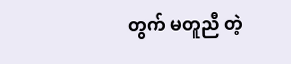တွက် မတူညီ တဲ့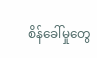စိန်ခေါ်မှုတွေ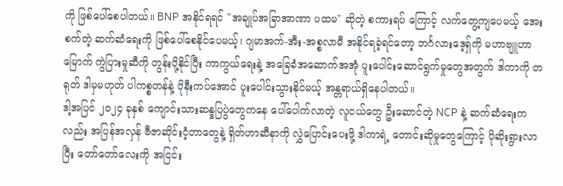ကို ဖြစ်ပေါ်စေပါတယ်။ BNP အနိုင်ရရင် "အချုပ်အခြာအာဏာ ပထမ" ဆိုတဲ့ စကားရပ် ကြောင့် လက်တွေ့ကျပေမယ့် အေးစက်တဲ့ ဆက်ဆံရေးကို ဖြစ်ပေါ်စေနိုင်ပေမယ့်၊ ဂျမာအက်-အီး-အစ္စလာမီ အနိုင်ရခဲ့ရင်တော့ ဘင်္ဂလားဒေ့ရှ်ကို မဟာဗျူဟာမြောက် ကွဲပြားမှုဆီကို တွန်းပို့နိုင်ပြီး ကာကွယ်ရေးနဲ့ အခြေခံအဆောက်အအုံ ပူးပေါင်းဆောင်ရွက်မှုတွေအတွက် ဒါကာကို တရုတ် ဒါမှမဟုတ် ပါကစ္စတန်နဲ့ ပိုနီးကပ်အောင် ပူးပေါင်းသွားနိုင်မယ့် အန္တရာယ်ရှိနေပါတယ်။
ဒါ့အပြင် ၂၀၂၄ ခုနှစ် ကျောင်းသားဆန္ဒပြပွဲတွေကနေ ပေါ်ပေါက်လာတဲ့ လူငယ်တွေ ဦးဆောင်တဲ့ NCP နဲ့ ဆက်ဆံရေးကလည်း အပြန်အလှန် ဗီဇာဆိုင်းငံ့တာတွေနဲ့ ရှိတ်ဟာဆီနာကို လွှဲပြောင်းပေးဖို့ ဒါကာရဲ့ တောင်းဆိုမှုတွေကြောင့် ပိုဆိုးရွားလာပြီး တော်တော်လေးကို အငြင်း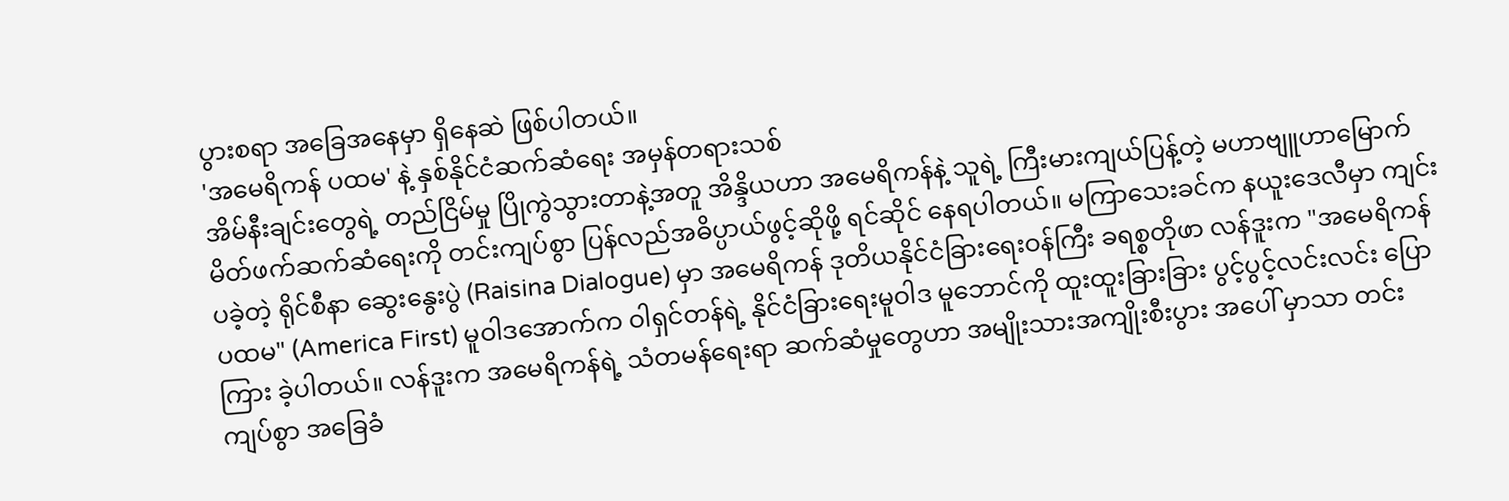ပွားစရာ အခြေအနေမှာ ရှိနေဆဲ ဖြစ်ပါတယ်။
'အမေရိကန် ပထမ' နဲ့ နှစ်နိုင်ငံဆက်ဆံရေး အမှန်တရားသစ်
အိမ်နီးချင်းတွေရဲ့ တည်ငြိမ်မှု ပြိုကွဲသွားတာနဲ့အတူ အိန္ဒိယဟာ အမေရိကန်နဲ့ သူရဲ့ ကြီးမားကျယ်ပြန့်တဲ့ မဟာဗျူဟာမြောက် မိတ်ဖက်ဆက်ဆံရေးကို တင်းကျပ်စွာ ပြန်လည်အဓိပ္ပာယ်ဖွင့်ဆိုဖို့ ရင်ဆိုင် နေရပါတယ်။ မကြာသေးခင်က နယူးဒေလီမှာ ကျင်းပခဲ့တဲ့ ရိုင်စီနာ ဆွေးနွေးပွဲ (Raisina Dialogue) မှာ အမေရိကန် ဒုတိယနိုင်ငံခြားရေးဝန်ကြီး ခရစ္စတိုဖာ လန်ဒူးက "အမေရိကန် ပထမ" (America First) မူဝါဒအောက်က ဝါရှင်တန်ရဲ့ နိုင်ငံခြားရေးမူဝါဒ မူဘောင်ကို ထူးထူးခြားခြား ပွင့်ပွင့်လင်းလင်း ပြောကြား ခဲ့ပါတယ်။ လန်ဒူးက အမေရိကန်ရဲ့ သံတမန်ရေးရာ ဆက်ဆံမှုတွေဟာ အမျိုးသားအကျိုးစီးပွား အပေါ် မှာသာ တင်းကျပ်စွာ အခြေခံ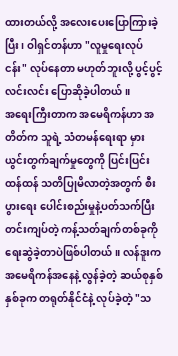ထားတယ်လို့ အလေးပေးပြောကြားခဲ့ပြီး၊ ဝါရှင်တန်ဟာ "လူမှုရေးလုပ်ငန်း" လုပ်နေတာ မဟုတ်ဘူးလို့ ပွင့်ပွင့်လင်းလင်း ပြောဆိုခဲ့ပါတယ်။
အရေးကြီးတာက အမေရိကန်ဟာ အတိတ်က သူရဲ့ သံတမန်ရေးရာ မှားယွင်းတွက်ချက်မှုတွေကို ပြင်းပြင်းထန်ထန် သတိပြုမိလာတဲ့အတွက် စီးပွားရေး ပေါင်းစည်းမှုနဲ့ပတ်သက်ပြီး တင်းကျပ်တဲ့ ကန့်သတ်ချက်တစ်ခုကို ရေးဆွဲခဲ့တာပဲဖြစ်ပါတယ်။ လန်ဒူးက အမေရိကန်အနေနဲ့ လွန်ခဲ့တဲ့ ဆယ်စုနှစ် နှစ်ခုက တရုတ်နိုင်ငံနဲ့ လုပ်ခဲ့တဲ့ "သ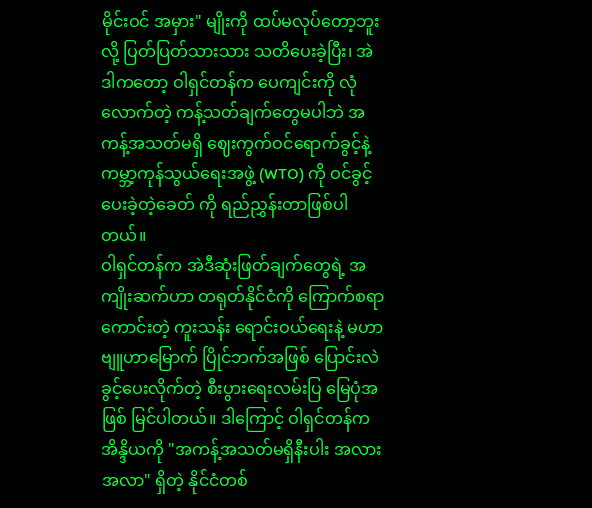မိုင်းဝင် အမှား" မျိုးကို ထပ်မလုပ်တော့ဘူးလို့ ပြတ်ပြတ်သားသား သတိပေးခဲ့ပြီး၊ အဲဒါကတော့ ဝါရှင်တန်က ပေကျင်းကို လုံလောက်တဲ့ ကန့်သတ်ချက်တွေမပါဘဲ အကန့်အသတ်မရှိ ဈေးကွက်ဝင်ရောက်ခွင့်နဲ့ ကမ္ဘာ့ကုန်သွယ်ရေးအဖွဲ့ (WTO) ကို ဝင်ခွင့်ပေးခဲ့တဲ့ခေတ် ကို ရည်ညွှန်းတာဖြစ်ပါတယ်။
ဝါရှင်တန်က အဲဒီဆုံးဖြတ်ချက်တွေရဲ့ အကျိုးဆက်ဟာ တရုတ်နိုင်ငံကို ကြောက်စရာကောင်းတဲ့ ကူးသန်း ရောင်းဝယ်ရေးနဲ့ မဟာဗျူဟာမြောက် ပြိုင်ဘက်အဖြစ် ပြောင်းလဲခွင့်ပေးလိုက်တဲ့ စီးပွားရေးလမ်းပြ မြေပုံအဖြစ် မြင်ပါတယ်။ ဒါကြောင့် ဝါရှင်တန်က အိန္ဒိယကို "အကန့်အသတ်မရှိနီးပါး အလားအလာ" ရှိတဲ့ နိုင်ငံတစ်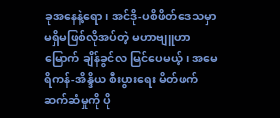ခုအနေနဲ့ရော၊ အင်ဒို-ပစိဖိတ်ဒေသမှာ မရှိမဖြစ်လိုအပ်တဲ့ မဟာဗျူဟာမြောက် ချိန်ခွင်လ မြင်ပေမယ့်၊ အမေရိကန်-အိန္ဒိယ စီးပွားရေး မိတ်ဖက်ဆက်ဆံမှုကို ပို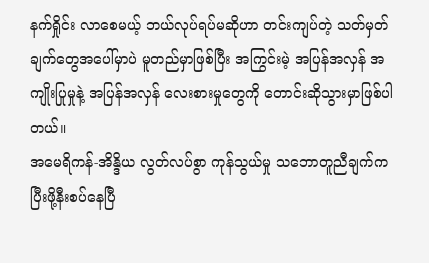နက်ရှိုင်း လာစေမယ့် ဘယ်လုပ်ရပ်မဆိုဟာ တင်းကျပ်တဲ့ သတ်မှတ်ချက်တွေအပေါ်မှာပဲ မူတည်မှာဖြစ်ပြီး အကြွင်းမဲ့ အပြန်အလှန် အကျိုးပြုမှုနဲ့ အပြန်အလှန် လေးစားမှုတွေကို တောင်းဆိုသွားမှာဖြစ်ပါတယ်။
အမေရိကန်-အိန္ဒိယ လွတ်လပ်စွာ ကုန်သွယ်မှု သဘောတူညီချက်က ပြီးဖို့နီးစပ်နေပြီ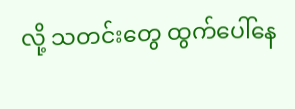လို့ သတင်းတွေ ထွက်ပေါ်နေ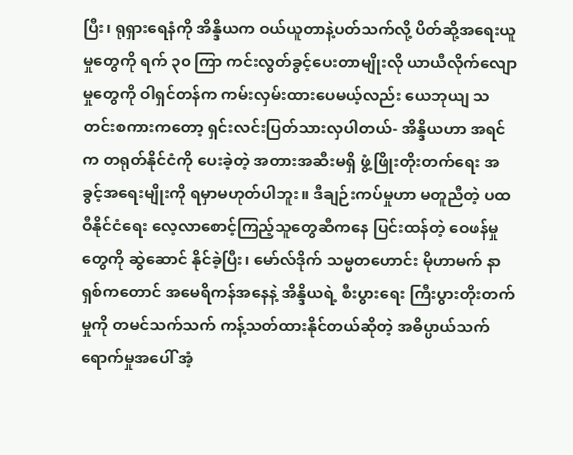ပြီး၊ ရုရှားရေနံကို အိန္ဒိယက ဝယ်ယူတာနဲ့ပတ်သက်လို့ ပိတ်ဆို့အရေးယူမှုတွေကို ရက် ၃၀ ကြာ ကင်းလွတ်ခွင့်ပေးတာမျိုးလို ယာယီလိုက်လျောမှုတွေကို ဝါရှင်တန်က ကမ်းလှမ်းထားပေမယ့်လည်း ယေဘုယျ သတင်းစကားကတော့ ရှင်းလင်းပြတ်သားလှပါတယ်- အိန္ဒိယဟာ အရင်က တရုတ်နိုင်ငံကို ပေးခဲ့တဲ့ အတားအဆီးမရှိ ဖွံ့ဖြိုးတိုးတက်ရေး အခွင့်အရေးမျိုးကို ရမှာမဟုတ်ပါဘူး။ ဒီချဉ်းကပ်မှုဟာ မတူညီတဲ့ ပထဝီနိုင်ငံရေး လေ့လာစောင့်ကြည့်သူတွေဆီကနေ ပြင်းထန်တဲ့ ဝေဖန်မှုတွေကို ဆွဲဆောင် နိုင်ခဲ့ပြီး၊ မော်လ်ဒိုက် သမ္မတဟောင်း မိုဟာမက် နာရှစ်ကတောင် အမေရိကန်အနေနဲ့ အိန္ဒိယရဲ့ စီးပွားရေး ကြီးပွားတိုးတက်မှုကို တမင်သက်သက် ကန့်သတ်ထားနိုင်တယ်ဆိုတဲ့ အဓိပ္ပာယ်သက်ရောက်မှုအပေါ် အံ့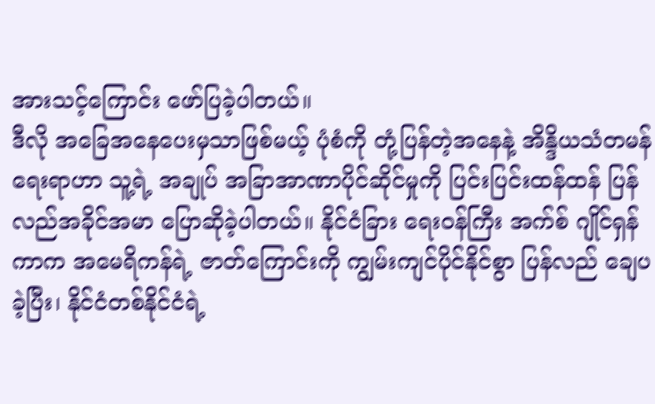အားသင့်ကြောင်း ဖော်ပြခဲ့ပါတယ်။
ဒီလို အခြေအနေပေးမှသာဖြစ်မယ့် ပုံစံကို တုံ့ပြန်တဲ့အနေနဲ့ အိန္ဒိယသံတမန်ရေးရာဟာ သူ့ရဲ့ အချုပ် အခြာအာဏာပိုင်ဆိုင်မှုကို ပြင်းပြင်းထန်ထန် ပြန်လည်အခိုင်အမာ ပြောဆိုခဲ့ပါတယ်။ နိုင်ငံခြား ရေးဝန်ကြီး အက်စ် ဂျိုင်ရှန်ကာက အမေရိကန်ရဲ့ ဇာတ်ကြောင်းကို ကျွမ်းကျင်ပိုင်နိုင်စွာ ပြန်လည် ချေပခဲ့ပြီး၊ နိုင်ငံတစ်နိုင်ငံရဲ့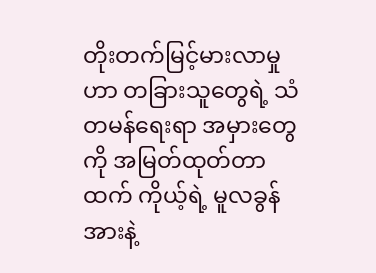တိုးတက်မြင့်မားလာမှုဟာ တခြားသူတွေရဲ့ သံတမန်ရေးရာ အမှားတွေကို အမြတ်ထုတ်တာထက် ကိုယ့်ရဲ့ မူလခွန်အားနဲ့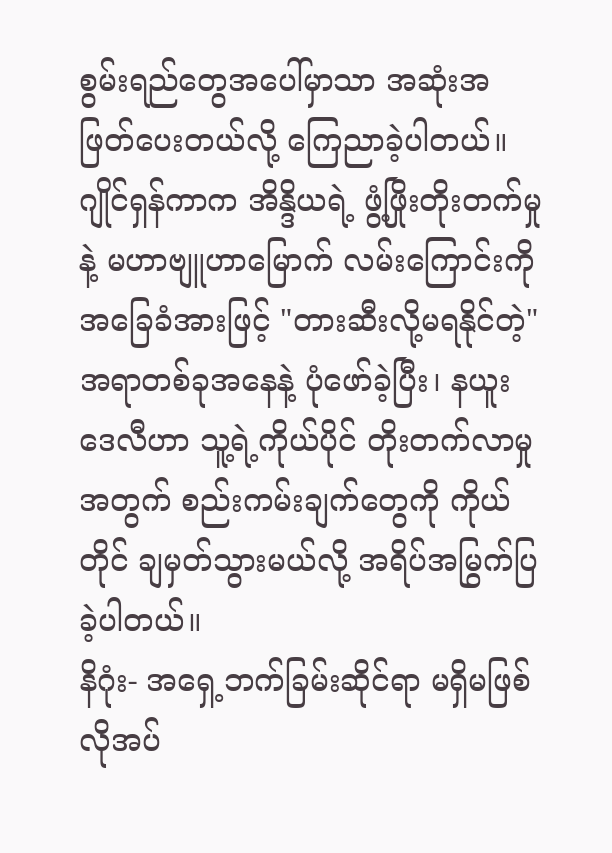စွမ်းရည်တွေအပေါ်မှာသာ အဆုံးအဖြတ်ပေးတယ်လို့ ကြေညာခဲ့ပါတယ်။
ဂျိုင်ရှန်ကာက အိန္ဒိယရဲ့ ဖွံ့ဖြိုးတိုးတက်မှုနဲ့ မဟာဗျူဟာမြောက် လမ်းကြောင်းကို အခြေခံအားဖြင့် "တားဆီးလို့မရနိုင်တဲ့" အရာတစ်ခုအနေနဲ့ ပုံဖော်ခဲ့ပြီး၊ နယူးဒေလီဟာ သူ့ရဲ့ကိုယ်ပိုင် တိုးတက်လာမှု အတွက် စည်းကမ်းချက်တွေကို ကိုယ်တိုင် ချမှတ်သွားမယ်လို့ အရိပ်အမြွက်ပြခဲ့ပါတယ်။
နိဂုံး- အရှေ့ဘက်ခြမ်းဆိုင်ရာ မရှိမဖြစ်လိုအပ်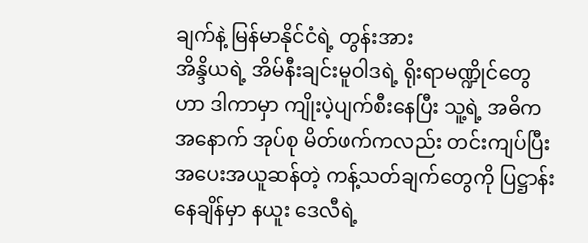ချက်နဲ့ မြန်မာနိုင်ငံရဲ့ တွန်းအား
အိန္ဒိယရဲ့ အိမ်နီးချင်းမူဝါဒရဲ့ ရိုးရာမဏ္ဍိုင်တွေဟာ ဒါကာမှာ ကျိုးပဲ့ပျက်စီးနေပြီး သူ့ရဲ့ အဓိက အနောက် အုပ်စု မိတ်ဖက်ကလည်း တင်းကျပ်ပြီး အပေးအယူဆန်တဲ့ ကန့်သတ်ချက်တွေကို ပြဋ္ဌာန်းနေချိန်မှာ နယူး ဒေလီရဲ့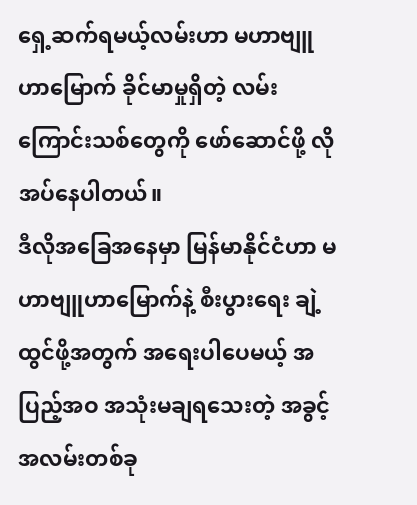ရှေ့ဆက်ရမယ့်လမ်းဟာ မဟာဗျူဟာမြောက် ခိုင်မာမှုရှိတဲ့ လမ်းကြောင်းသစ်တွေကို ဖော်ဆောင်ဖို့ လိုအပ်နေပါတယ်။
ဒီလိုအခြေအနေမှာ မြန်မာနိုင်ငံဟာ မဟာဗျူဟာမြောက်နဲ့ စီးပွားရေး ချဲ့ထွင်ဖို့အတွက် အရေးပါပေမယ့် အပြည့်အဝ အသုံးမချရသေးတဲ့ အခွင့်အလမ်းတစ်ခု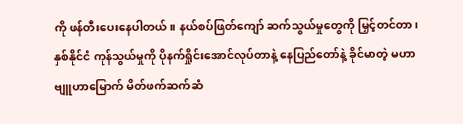ကို ဖန်တီးပေးနေပါတယ်။ နယ်စပ်ဖြတ်ကျော် ဆက်သွယ်မှုတွေကို မြှင့်တင်တာ၊ နှစ်နိုင်ငံ ကုန်သွယ်မှုကို ပိုနက်ရှိုင်းအောင်လုပ်တာနဲ့ နေပြည်တော်နဲ့ ခိုင်မာတဲ့ မဟာဗျူဟာမြောက် မိတ်ဖက်ဆက်ဆံ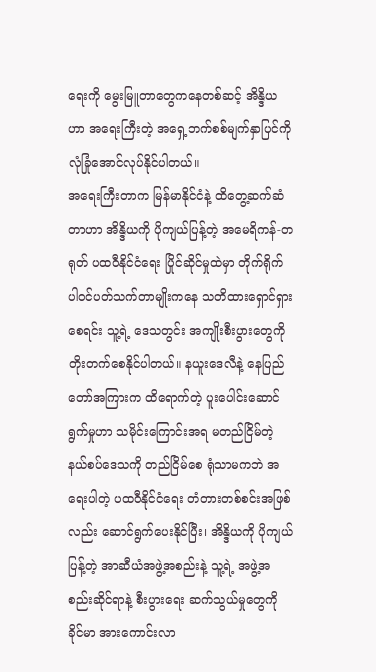ရေးကို မွေးမြူတာတွေကနေတစ်ဆင့် အိန္ဒိယဟာ အရေးကြီးတဲ့ အရှေ့ဘက်စစ်မျက်နှာပြင်ကို လုံခြုံအောင်လုပ်နိုင်ပါတယ်။
အရေးကြီးတာက မြန်မာနိုင်ငံနဲ့ ထိတွေ့ဆက်ဆံတာဟာ အိန္ဒိယကို ပိုကျယ်ပြန့်တဲ့ အမေရိကန်-တရုတ် ပထဝီနိုင်ငံရေး ပြိုင်ဆိုင်မှုထဲမှာ တိုက်ရိုက် ပါဝင်ပတ်သက်တာမျိုးကနေ သတိထားရှောင်ရှားစေရင်း သူ့ရဲ့ ဒေသတွင်း အကျိုးစီးပွားတွေကို တိုးတက်စေနိုင်ပါတယ်။ နယူးဒေလီနဲ့ နေပြည်တော်အကြားက ထိရောက်တဲ့ ပူးပေါင်းဆောင်ရွက်မှုဟာ သမိုင်းကြောင်းအရ မတည်ငြိမ်တဲ့ နယ်စပ်ဒေသကို တည်ငြိမ်စေ ရုံသာမကဘဲ အရေးပါတဲ့ ပထဝီနိုင်ငံရေး တံတားတစ်စင်းအဖြစ်လည်း ဆောင်ရွက်ပေးနိုင်ပြီး၊ အိန္ဒိယကို ပိုကျယ်ပြန့်တဲ့ အာဆီယံအဖွဲ့အစည်းနဲ့ သူ့ရဲ့ အဖွဲ့အစည်းဆိုင်ရာနဲ့ စီးပွားရေး ဆက်သွယ်မှုတွေကို ခိုင်မာ အားကောင်းလာ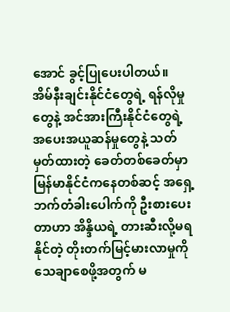အောင် ခွင့်ပြုပေးပါတယ်။
အိမ်နီးချင်းနိုင်ငံတွေရဲ့ ရန်လိုမှုတွေနဲ့ အင်အားကြီးနိုင်ငံတွေရဲ့ အပေးအယူဆန်မှုတွေနဲ့ သတ်မှတ်ထားတဲ့ ခေတ်တစ်ခေတ်မှာ မြန်မာနိုင်ငံကနေတစ်ဆင့် အရှေ့ဘက်တံခါးပေါက်ကို ဦးစားပေးတာဟာ အိန္ဒိယရဲ့ တားဆီးလို့မရနိုင်တဲ့ တိုးတက်မြင့်မားလာမှုကို သေချာစေဖို့အတွက် မ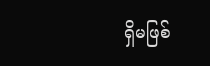ရှိမဖြစ်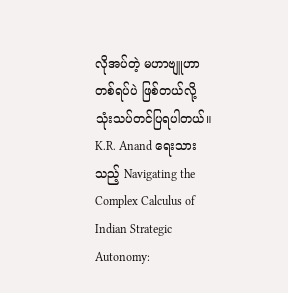လိုအပ်တဲ့ မဟာဗျူဟာ တစ်ရပ်ပဲ ဖြစ်တယ်လို့သုံးသပ်တင်ပြရပါတယ်။
K.R. Anand ရေးသားသည့် Navigating the Complex Calculus of Indian Strategic Autonomy: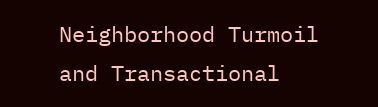Neighborhood Turmoil and Transactional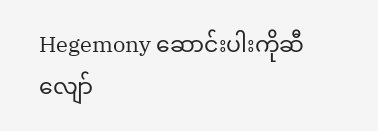Hegemony ဆောင်းပါးကိုဆီလျော်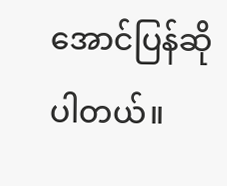အောင်ပြန်ဆိုပါတယ်။